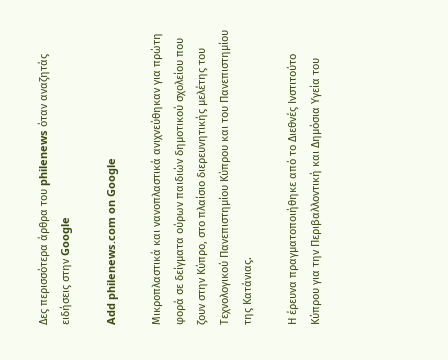Δες περισσότερα άρθρα του philenews όταν αναζητάς ειδήσεις στην Google

Add philenews.com on Google

Μικροπλαστικά και νανοπλαστικά ανιχνεύθηκαν για πρώτη φορά σε δείγματα ούρων παιδιών δημοτικού σχολείου που ζουν στην Κύπρο, στο πλαίσιο διερευνητικής μελέτης του Τεχνολογικού Πανεπιστημίου Κύπρου και του Πανεπιστημίου της Κατάνιας.

Η έρευνα πραγματοποιήθηκε από το Διεθνές Ινστιτούτο Κύπρου για την Περιβαλλοντική και Δημόσια Υγεία του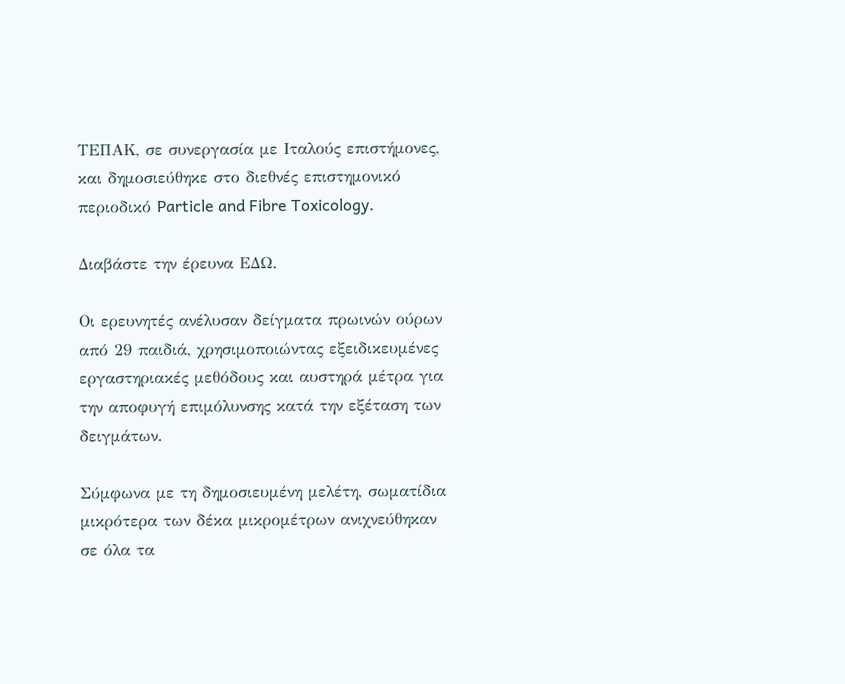ΤΕΠΑΚ, σε συνεργασία με Ιταλούς επιστήμονες, και δημοσιεύθηκε στο διεθνές επιστημονικό περιοδικό Particle and Fibre Toxicology.

Διαβάστε την έρευνα ΕΔΩ.

Οι ερευνητές ανέλυσαν δείγματα πρωινών ούρων από 29 παιδιά, χρησιμοποιώντας εξειδικευμένες εργαστηριακές μεθόδους και αυστηρά μέτρα για την αποφυγή επιμόλυνσης κατά την εξέταση των δειγμάτων.

Σύμφωνα με τη δημοσιευμένη μελέτη, σωματίδια μικρότερα των δέκα μικρομέτρων ανιχνεύθηκαν σε όλα τα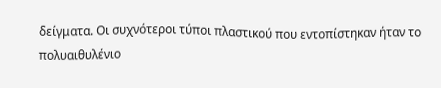δείγματα. Οι συχνότεροι τύποι πλαστικού που εντοπίστηκαν ήταν το πολυαιθυλένιο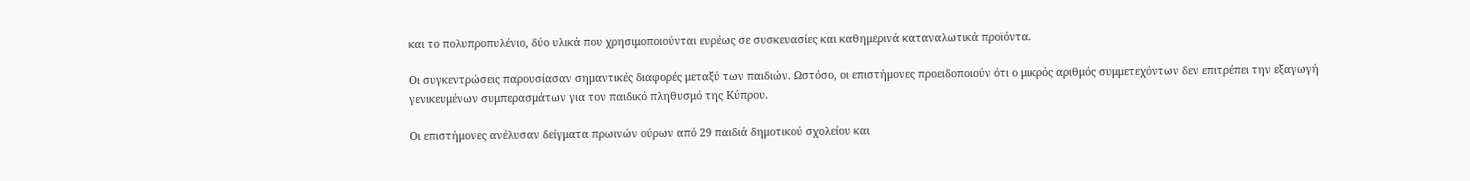και το πολυπροπυλένιο, δύο υλικά που χρησιμοποιούνται ευρέως σε συσκευασίες και καθημερινά καταναλωτικά προϊόντα.

Οι συγκεντρώσεις παρουσίασαν σημαντικές διαφορές μεταξύ των παιδιών. Ωστόσο, οι επιστήμονες προειδοποιούν ότι ο μικρός αριθμός συμμετεχόντων δεν επιτρέπει την εξαγωγή γενικευμένων συμπερασμάτων για τον παιδικό πληθυσμό της Κύπρου.

Οι επιστήμονες ανέλυσαν δείγματα πρωινών ούρων από 29 παιδιά δημοτικού σχολείου και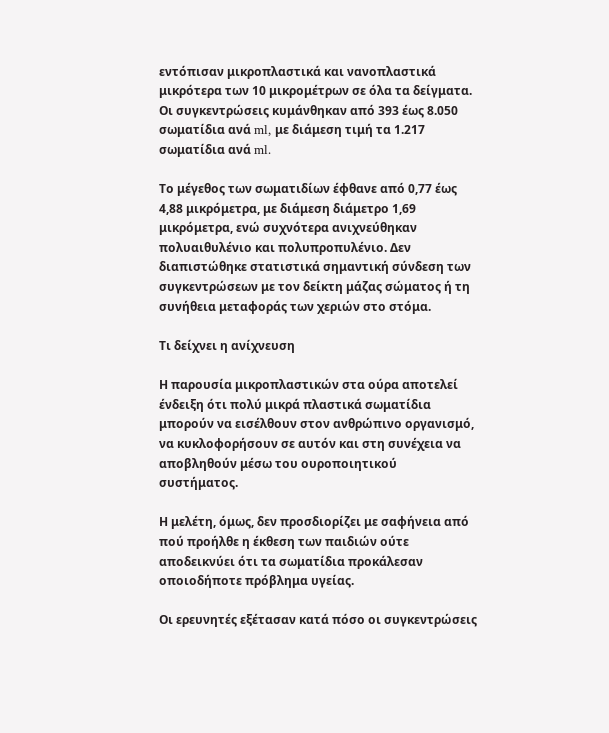εντόπισαν μικροπλαστικά και νανοπλαστικά μικρότερα των 10 μικρομέτρων σε όλα τα δείγματα. Οι συγκεντρώσεις κυμάνθηκαν από 393 έως 8.050 σωματίδια ανά ml, με διάμεση τιμή τα 1.217 σωματίδια ανά ml.

Το μέγεθος των σωματιδίων έφθανε από 0,77 έως 4,88 μικρόμετρα, με διάμεση διάμετρο 1,69 μικρόμετρα, ενώ συχνότερα ανιχνεύθηκαν πολυαιθυλένιο και πολυπροπυλένιο. Δεν διαπιστώθηκε στατιστικά σημαντική σύνδεση των συγκεντρώσεων με τον δείκτη μάζας σώματος ή τη συνήθεια μεταφοράς των χεριών στο στόμα.

Τι δείχνει η ανίχνευση

Η παρουσία μικροπλαστικών στα ούρα αποτελεί ένδειξη ότι πολύ μικρά πλαστικά σωματίδια μπορούν να εισέλθουν στον ανθρώπινο οργανισμό, να κυκλοφορήσουν σε αυτόν και στη συνέχεια να αποβληθούν μέσω του ουροποιητικού συστήματος.

Η μελέτη, όμως, δεν προσδιορίζει με σαφήνεια από πού προήλθε η έκθεση των παιδιών ούτε αποδεικνύει ότι τα σωματίδια προκάλεσαν οποιοδήποτε πρόβλημα υγείας.

Οι ερευνητές εξέτασαν κατά πόσο οι συγκεντρώσεις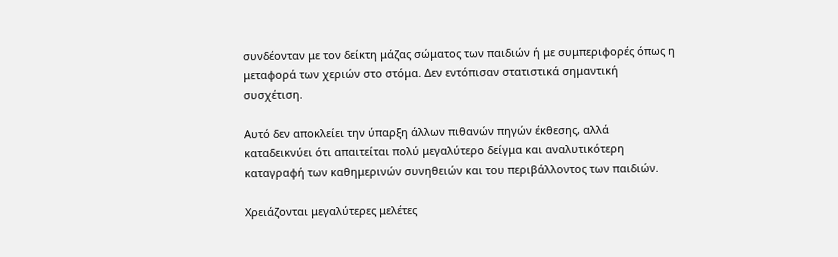συνδέονταν με τον δείκτη μάζας σώματος των παιδιών ή με συμπεριφορές όπως η μεταφορά των χεριών στο στόμα. Δεν εντόπισαν στατιστικά σημαντική συσχέτιση.

Αυτό δεν αποκλείει την ύπαρξη άλλων πιθανών πηγών έκθεσης, αλλά καταδεικνύει ότι απαιτείται πολύ μεγαλύτερο δείγμα και αναλυτικότερη καταγραφή των καθημερινών συνηθειών και του περιβάλλοντος των παιδιών.

Χρειάζονται μεγαλύτερες μελέτες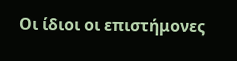Οι ίδιοι οι επιστήμονες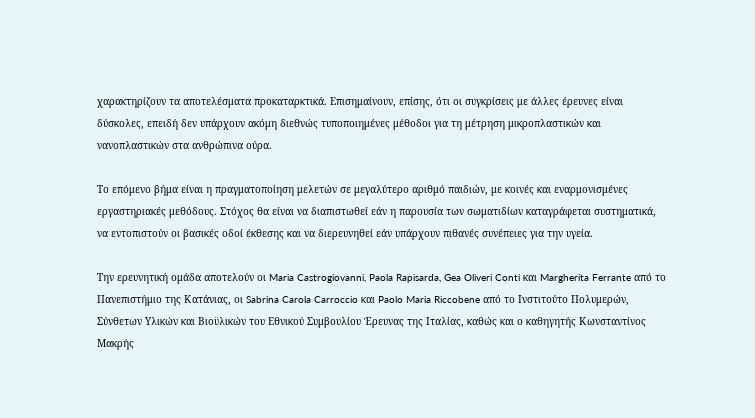χαρακτηρίζουν τα αποτελέσματα προκαταρκτικά. Επισημαίνουν, επίσης, ότι οι συγκρίσεις με άλλες έρευνες είναι δύσκολες, επειδή δεν υπάρχουν ακόμη διεθνώς τυποποιημένες μέθοδοι για τη μέτρηση μικροπλαστικών και νανοπλαστικών στα ανθρώπινα ούρα.

Το επόμενο βήμα είναι η πραγματοποίηση μελετών σε μεγαλύτερο αριθμό παιδιών, με κοινές και εναρμονισμένες εργαστηριακές μεθόδους. Στόχος θα είναι να διαπιστωθεί εάν η παρουσία των σωματιδίων καταγράφεται συστηματικά, να εντοπιστούν οι βασικές οδοί έκθεσης και να διερευνηθεί εάν υπάρχουν πιθανές συνέπειες για την υγεία.

Την ερευνητική ομάδα αποτελούν οι Maria Castrogiovanni, Paola Rapisarda, Gea Oliveri Conti και Margherita Ferrante από το Πανεπιστήμιο της Κατάνιας, οι Sabrina Carola Carroccio και Paolo Maria Riccobene από το Ινστιτούτο Πολυμερών, Σύνθετων Υλικών και Βιοϋλικών του Εθνικού Συμβουλίου Έρευνας της Ιταλίας, καθώς και ο καθηγητής Κωνσταντίνος Μακρής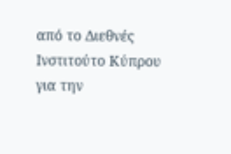από το Διεθνές Ινστιτούτο Κύπρου για την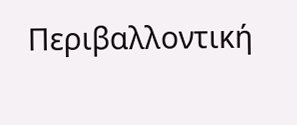Περιβαλλοντική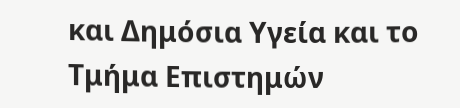και Δημόσια Υγεία και το Τμήμα Επιστημών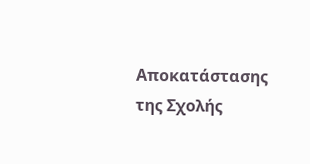Αποκατάστασης της Σχολής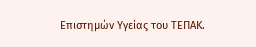Επιστημών Υγείας του ΤΕΠΑΚ.